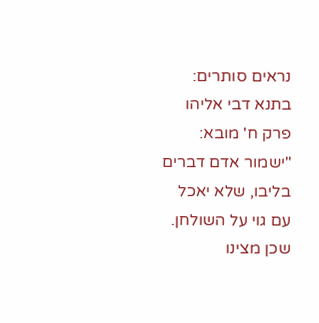נראים סותרים:
בתנא דבי אליהו פרק ח' מובא:
"ישמור אדם דברים בליבו, שלא יאכל עם גוי על השולחן. שכן מצינו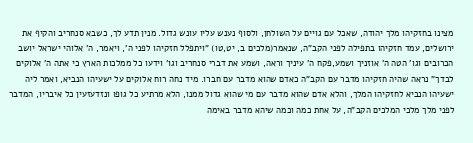מצינו בחזקיהו מלך יהודה, שאכל עם גויים על השולחן, ולסוף נענש עליו עונש גדול. מנין תדע לך, כשבא סנחריב והקיף את ירושלים, עמד חזקיהו בתפילה לפני הקב"ה, שנאמר(מלכים ב, יט,טו) "ויתפלל חזקיהו לפני ה', ויאמר, ה' אלוהי ישראל יושב הכרובים וגו' הטה ה' אוזניך ושמע,פקח ה' עיניך וראה, ושמע את דברי סנחריב וגו' וידעו כל ממלכות הארץ כי אתה ה' אלוקים לבדך" נראה שהיה חזקיהו מדבר עם הקב"ה כאדם שהוא מדבר עם חברו. מיד נחה רוח אלוקים על ישעיהו הנביא, ואמר ליה ישעיהו הנביא לחזקיהו המלך, והלא אדם שהוא מדבר עם מי שהוא גדול ממנו, הלא מרתיע כל גופו ונזדעזעין כל איבריו, המדבר לפני מלך מלכי המלכים הקב"ה, על אחת כמה וכמה שיהא מדבר באימה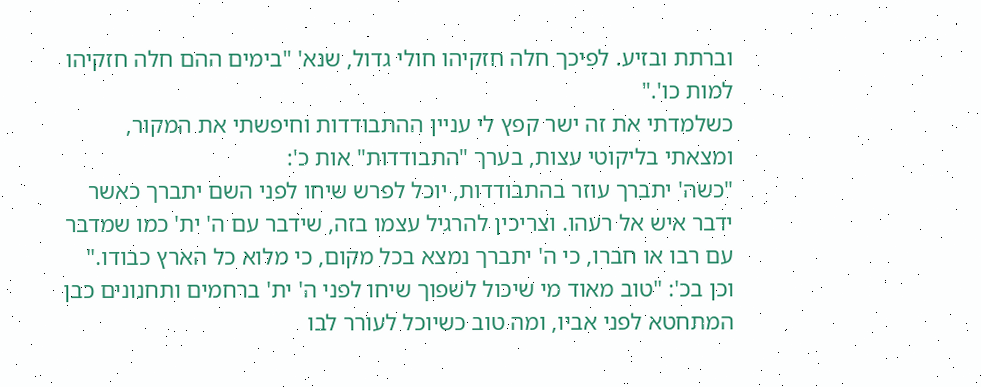וברתת ובזיע. לפיכך חלה חזקיהו חולי גדול, שנא' "בימים ההם חלה חזקיהו למות כו'."
כשלמדתי את זה ישר קפץ לי עניין ההתבודדות וחיפשתי את המקור, ומצאתי בליקוטי עצות, בערך "התבודדות" אות כ':
"כשה' יתברך עוזר בהתבודדות, יוכל לפרש שיחו לפני השם יתברך כאשר ידבר איש אל רעהו. וצריכין להרגיל עצמו בזה, שידבר עם ה' ית' כמו שמדבר עם רבו או חברו, כי ה' יתברך נמצא בכל מקום, כי מלוא כל הארץ כבודו."
וכן בכ': "טוב מאוד מי שיכול לשפוך שיחו לפני ה' ית' ברחמים ותחנונים כבן המתחטא לפני אביו, ומה טוב כשיוכל לעורר לבו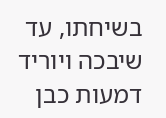בשיחתו, עד שיבכה ויוריד דמעות כבן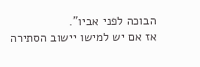הבוכה לפני אביו".
אז אם יש למישו יישוב הסתירה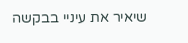שיאיר את עיניי בבקשה